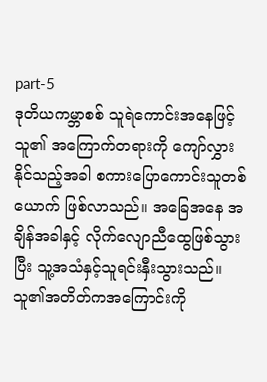part-5
ဒုတိယကမ္ဘာစစ် သူရဲကောင်းအနေဖြင့် သူ၏ အကြောက်တရားကို ကျော်လွှားနိုင်သည့်အခါ စကားပြောကောင်းသူတစ်ယောက် ဖြစ်လာသည်။ အခြေအနေ အချိန်အခါနှင့် လိုက်လျောညီထွေဖြစ်သွားပြီး သူ့အသံနှင့်သူရင်းနှီးသွားသည်။ သူ၏အတိတ်ကအကြောင်းကို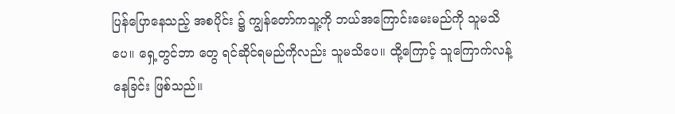ပြန်ပြောနေသည့် အစပိုင်း ၌ ကျွန်တော်ကသူ့ကို ဘယ်အကြောင်းမေးမည်ကို သူမသိပေ။ ရှေ့တွင်ဘာ တွေ ရင်ဆိုင်ရမည်ကိုလည်း သူမသိပေ။ ထို့ကြောင့် သူကြောက်လန့်နေခြင်း ဖြစ်သည်။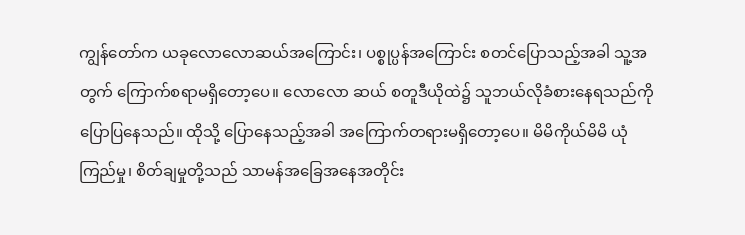ကျွန်တော်က ယခုလောလောဆယ်အကြောင်း၊ ပစ္စုပ္ပန်အကြောင်း စတင်ပြောသည့်အခါ သူ့အတွက် ကြောက်စရာမရှိတော့ပေ။ လောလော ဆယ် စတူဒီယိုထဲ၌ သူဘယ်လိုခံစားနေရသည်ကို ပြောပြနေသည်။ ထိုသို့ ပြောနေသည့်အခါ အကြောက်တရားမရှိတော့ပေ။ မိမိကိုယ်မိမိ ယုံကြည်မှု၊ စိတ်ချမှုတို့သည် သာမန်အခြေအနေအတိုင်း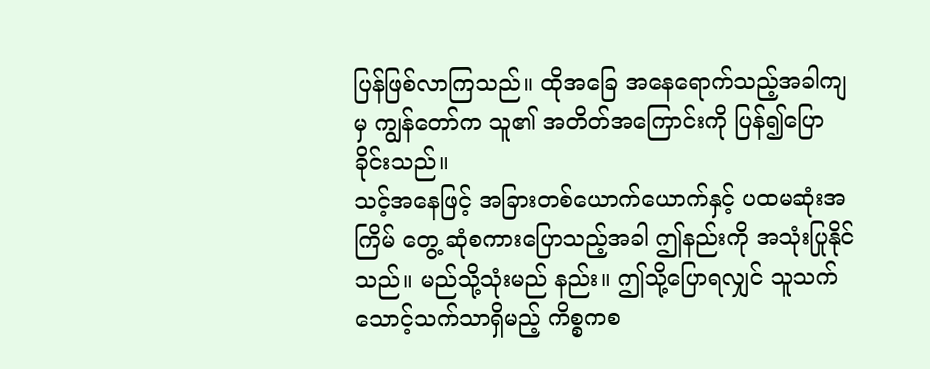ပြန်ဖြစ်လာကြသည်။ ထိုအခြေ အနေရောက်သည့်အခါကျမှ ကျွန်တော်က သူ၏ အတိတ်အကြောင်းကို ပြန်၍ပြောခိုင်းသည်။
သင့်အနေဖြင့် အခြားတစ်ယောက်ယောက်နှင့် ပထမဆုံးအကြိမ် တွေ့ ဆုံစကားပြောသည့်အခါ ဤနည်းကို အသုံးပြုနိုင်သည်။ မည်သို့သုံးမည် နည်း။ ဤသို့ပြောရလျှင် သူသက်သောင့်သက်သာရှိမည့် ကိစ္စကစ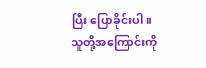ပြီး ပြောခိုင်းပါ။ သူတို့အကြောင်းကို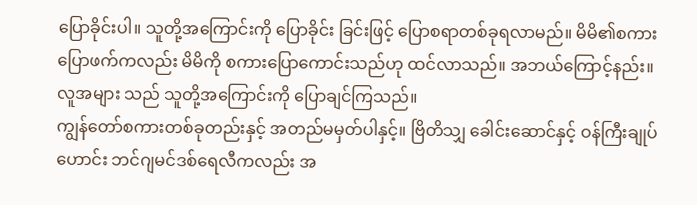ပြောခိုင်းပါ။ သူတို့အကြောင်းကို ပြောခိုင်း ခြင်းဖြင့် ပြောစရာတစ်ခုရလာမည်။ မိမိ၏စကားပြောဖက်ကလည်း မိမိကို စကားပြောကောင်းသည်ဟု ထင်လာသည်။ အဘယ်ကြောင့်နည်း။ လူအများ သည် သူတို့အကြောင်းကို ပြောချင်ကြသည်။
ကျွန်တော်စကားတစ်ခုတည်းနှင့် အတည်မမှတ်ပါနှင့်။ ဗြိတိသျှ ခေါင်းဆောင်နှင့် ဝန်ကြီးချုပ်ဟောင်း ဘင်ဂျမင်ဒစ်ရေလီကလည်း အ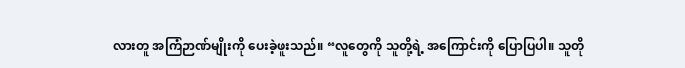လားတူ အကြံဉာဏ်မျိုးကို ပေးခဲ့ဖူးသည်။ “လူတွေကို သူတို့ရဲ့ အကြောင်းကို ပြောပြပါ။ သူတို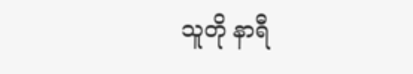သူတို နာရီ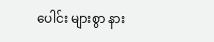ပေါင်း များစွာ နား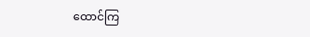ထောင်ကြ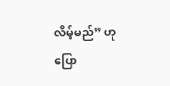လိမ့်မည်” ဟု ပြော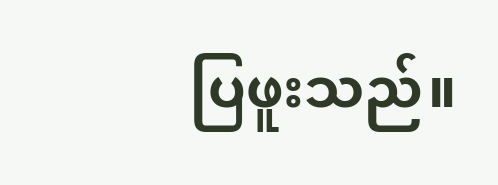ပြဖူးသည်။